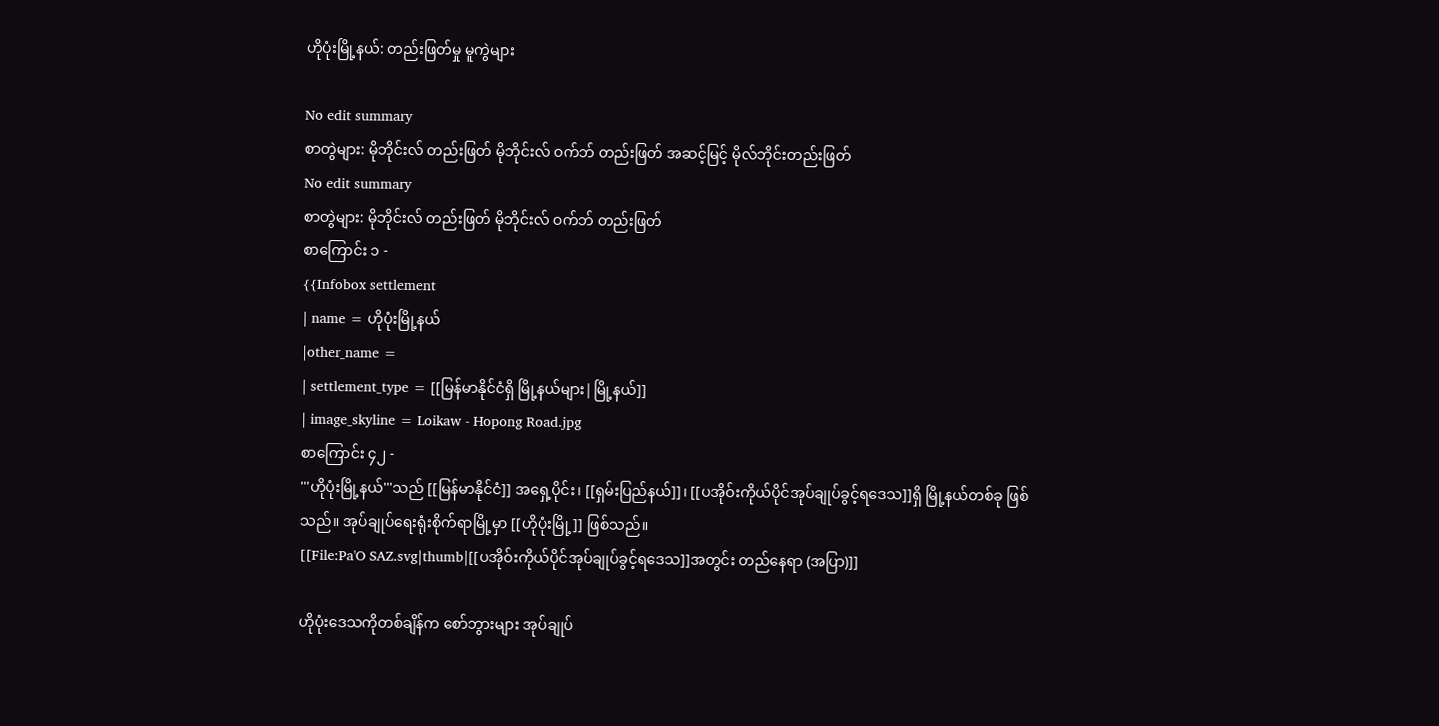ဟိုပုံးမြို့နယ်: တည်းဖြတ်မှု မူကွဲများ

No edit summary
စာတွဲများ: မိုဘိုင်းလ် တည်းဖြတ် မိုဘိုင်းလ် ဝက်ဘ် တည်းဖြတ် အဆင့်မြင့် မိုလ်ဘိုင်းတည်းဖြတ်
No edit summary
စာတွဲများ: မိုဘိုင်းလ် တည်းဖြတ် မိုဘိုင်းလ် ဝက်ဘ် တည်းဖြတ်
စာကြောင်း ၁ -
{{Infobox settlement
| name = ဟိုပုံးမြို့နယ်
|other_name =
| settlement_type = [[မြန်မာနိုင်ငံရှိ မြို့နယ်များ|မြို့နယ်]]
| image_skyline = Loikaw - Hopong Road.jpg
စာကြောင်း ၄၂ -
'''ဟိုပုံးမြို့နယ်'''သည် [[မြန်မာနိုင်ငံ]] အရှေ့ပိုင်း၊ [[ရှမ်းပြည်နယ်]]၊ [[ပအိုဝ်းကိုယ်ပိုင်အုပ်ချုပ်ခွင့်ရဒေသ]]ရှိ မြို့နယ်တစ်ခု ဖြစ်သည်။ အုပ်ချုပ်ရေးရုံးစိုက်ရာမြို့မှာ [[ဟိုပုံးမြို့]] ဖြစ်သည်။
[[File:Pa'O SAZ.svg|thumb|[[ပအိုဝ်းကိုယ်ပိုင်အုပ်ချုပ်ခွင့်ရဒေသ]]အတွင်း တည်နေရာ (အပြာ)]]

ဟိုပုံးဒေသကိုတစ်ချိန်က စော်ဘွားများ အုပ်ချုပ်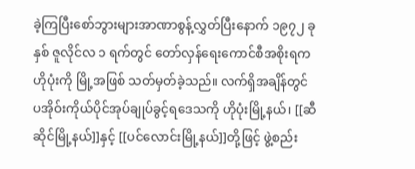ခဲ့ကြပြီးစော်ဘွားများအာဏာစွန့်လွှတ်ပြီးနောက် ၁၉၇၂ ခုနှစ် ဇူလိုင်လ ၁ ရက်တွင် တော်လှန်ရေးကောင်စီအစိုးရက ဟိုပုံးကို မြို့အဖြစ် သတ်မှတ်ခဲ့သည်။ လက်ရှိအချိန်တွင် ပအိုဝ်းကိုယ်ပိုင်အုပ်ချုပ်ခွင့်ရဒေသကို ဟိုပုံးမြို့နယ်၊ [[ဆီဆိုင်မြို့နယ်]]နှင့် [[ပင်လောင်းမြို့နယ်]]တို့ဖြင့် ဖွဲ့စည်း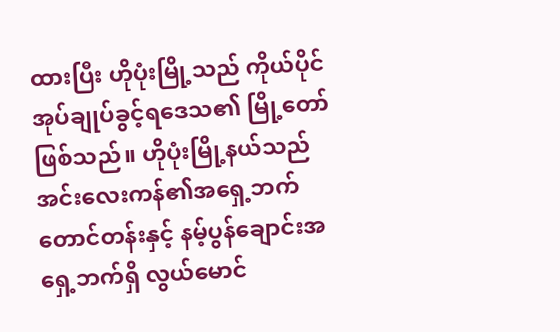ထားပြီး ဟိုပုံးမြို့သည် ကိုယ်ပိုင်အုပ်ချုပ်ခွင့်ရဒေသ၏ မြို့တော်ဖြစ်သည်။ ဟိုပုံးမြို့နယ်သည် အင်းလေးကန်၏အရှေ့ဘက်တောင်တန်းနှင့် နမ့်ပွန်ချောင်းအရှေ့ဘက်ရှိ လွယ်မောင်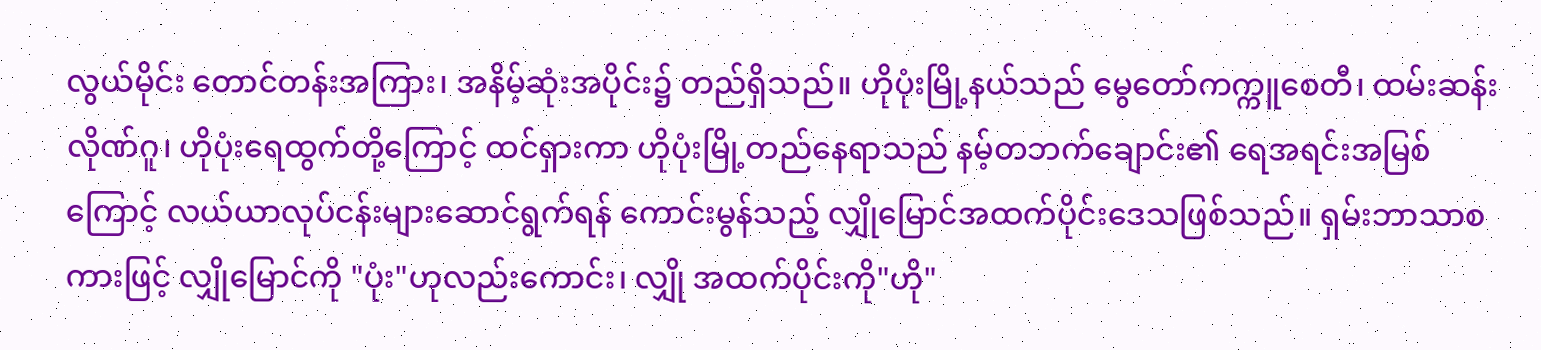လွယ်မိုင်း တောင်တန်းအကြား၊ အနိမ့်ဆုံးအပိုင်း၌ တည်ရှိသည်။ ဟိုပုံးမြို့နယ်သည် မွေတော်ကက္ကူစေတီ၊ ထမ်းဆန်းလိုဏ်ဂူ၊ ဟိုပုံးရေထွက်တို့ကြောင့် ထင်ရှားကာ ဟိုပုံးမြို့တည်နေရာသည် နမ့်တဘက်ချောင်း၏ ရေအရင်းအမြစ်ကြောင့် လယ်ယာလုပ်ငန်းများဆောင်ရွက်ရန် ကောင်းမွန်သည့် လျှိုမြောင်အထက်ပိုင်းဒေသဖြစ်သည်။ ရှမ်းဘာသာစကားဖြင့် လျှိုမြောင်ကို "ပုံး"ဟုလည်းကောင်း၊ လျှို အထက်ပိုင်းကို"ဟို"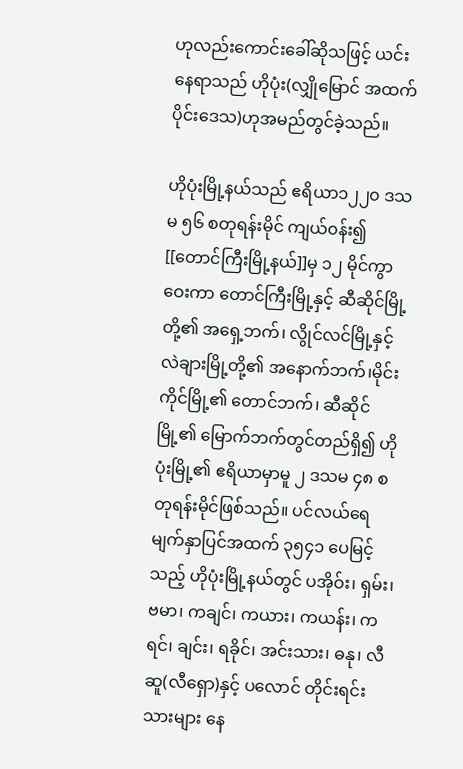ဟုလည်းကောင်းခေါ်ဆိုသဖြင့် ယင်းနေရာသည် ဟိုပုံး(လျှိုမြောင် အထက်ပိုင်းဒေသ)ဟုအမည်တွင်ခဲ့သည်။

ဟိုပုံးမြို့နယ်သည် ဧရိယာ၁၂၂၀ ဒသမ ၅၆ စတုရန်းမိုင် ကျယ်၀န်း၍ [[တောင်ကြီးမြို့နယ်]]မှ ၁၂ မိုင်ကွာဝေးကာ တောင်ကြီးမြို့နှင့် ဆီဆိုင်မြို့တို့၏ အရှေ့ဘက်၊ လွိုင်လင်မြို့နှင့် လဲချားမြို့တို့၏ အနောက်ဘက်၊မိုင်းကိုင်မြို့၏ တောင်ဘက်၊ ဆီဆိုင်မြို့၏ မြောက်ဘက်တွင်တည်ရှိ၍ ဟိုပုံးမြို့၏ ဧရိယာမှာမူ ၂ ဒသမ ၄၈ စတုရန်းမိုင်ဖြစ်သည်။ ပင်လယ်ရေမျက်နှာပြင်အထက် ၃၅၄၁ ပေမြင့်သည့် ဟိုပုံးမြို့နယ်တွင် ပအိုဝ်း၊ ရှမ်း၊ ဗမာ၊ ကချင်၊ ကယား၊ ကယန်း၊ ကရင်၊ ချင်း၊ ရခိုင်၊ အင်းသား၊ ဓနု၊ လီဆူ(လီရှော)နှင့် ပလောင် တိုင်းရင်းသားများ နေ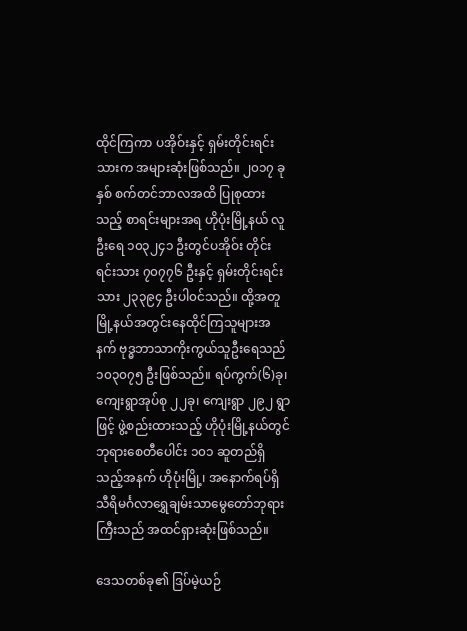ထိုင်ကြကာ ပအိုဝ်းနှင့် ရှမ်းတိုင်းရင်းသားက အများဆုံးဖြစ်သည်။ ၂၀၁၇ ခုနှစ် စက်တင်ဘာလအထိ ပြုစုထားသည့် စာရင်းများအရ ဟိုပုံးမြို့နယ် လူဦးရေ ၁၀၃၂၄၁ ဦးတွင်ပအိုဝ်း တိုင်းရင်းသား ၇၀၇၇၆ ဦးနှင့် ရှမ်းတိုင်းရင်းသား ၂၃၃၉၄ ဦးပါ၀င်သည်။ ထို့အတူ မြို့နယ်အတွင်းနေထိုင်ကြသူများအနက် ဗုဒ္ဓဘာသာကိုးကွယ်သူဦးရေသည် ၁၀၃၀၇၅ ဦးဖြစ်သည်။ ရပ်ကွက်(၆)ခု၊ ကျေးရွာအုပ်စု ၂၂ခု၊ ကျေးရွာ ၂၉၂ ရွာဖြင့် ဖွဲ့စည်းထားသည့် ဟိုပုံးမြို့နယ်တွင် ဘုရားစေတီပေါင်း ၁၀၁ ဆူတည်ရှိသည့်အနက် ဟိုပုံးမြို့၊ အနောက်ရပ်ရှိသီရိမင်္ဂလာရွှေချမ်းသာမွေတော်ဘုရားကြီးသည် အထင်ရှားဆုံးဖြစ်သည်။

ဒေသတစ်ခု၏ ဒြပ်မဲ့ယဉ်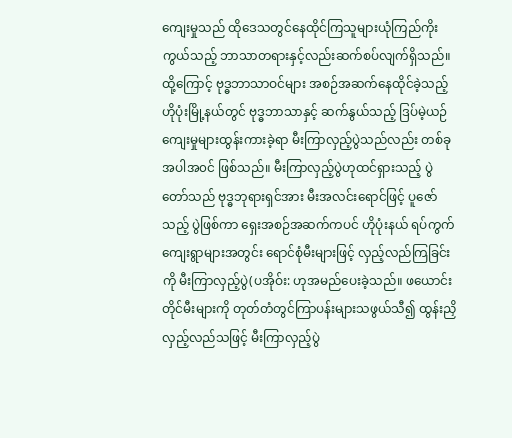ကျေးမှုသည် ထိုဒေသတွင်နေထိုင်ကြသူများယုံကြည်ကိုးကွယ်သည့် ဘာသာတရားနှင့်လည်းဆက်စပ်လျက်ရှိသည်။ထို့ကြောင့် ဗုဒ္ဓဘာသာဝင်များ အစဉ်အဆက်နေထိုင်ခဲ့သည့် ဟိုပုံးမြို့နယ်တွင် ဗုဒ္ဓဘာသာနှင့် ဆက်နွယ်သည့် ဒြပ်မဲ့ယဉ်ကျေးမှုများထွန်းကားခဲ့ရာ မီးကြာလှည့်ပွဲသည်လည်း တစ်ခုအပါအ၀င် ဖြစ်သည်။ မီးကြာလှည့်ပွဲဟုထင်ရှားသည့် ပွဲတော်သည် ဗုဒ္ဓဘုရားရှင်အား မီးအလင်းရောင်ဖြင့် ပူဇော်သည့် ပွဲဖြစ်ကာ ရှေးအစဉ်အဆက်ကပင် ဟိုပုံးနယ် ရပ်ကွက်ကျေးရွာများအတွင်း ရောင်စုံမီးများဖြင့် လှည့်လည်ကြခြင်းကို မီးကြာလှည့်ပွဲ(ပအိုဝ်း: ဟုအမည်ပေးခဲ့သည်။ ဖယောင်းတိုင်မီးများကို တုတ်တံတွင်ကြာပန်းများသဖွယ်သီ၍ ထွန်းညှိလှည့်လည်သဖြင့် မီးကြာလှည့်ပွဲ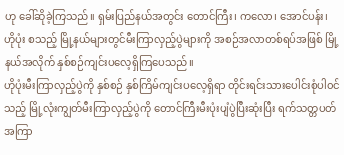ဟု ခေါ်ဆိုခဲ့ကြသည်။ ရှမ်းပြည်နယ်အတွင်း တောင်ကြီး၊ ကလော၊ အောင်ပန်း၊ ဟိုပုံး စသည့် မြို့နယ်များတွင်မီးကြာလှည့်ပွဲများကို အစဉ်အလာတစ်ရပ်အဖြစ် မြို့နယ်အလိုက် နှစ်စဉ်ကျင်းပလေ့ရှိကြပေသည်။
ဟိုပုံးမီးကြာလှည့်ပွဲကို နှစ်စဉ် နှစ်ကြိမ်ကျင်းပလေ့ရှိရာ တိုင်းရင်းသားပေါင်းစုံပါ၀င်သည့် မြို့လုံးကျွတ်မီးကြာလှည့်ပွဲကို တောင်ကြီးမီးပုံးပျံပွဲပြီးဆုံးပြီး ရက်သတ္တပတ်အကြာ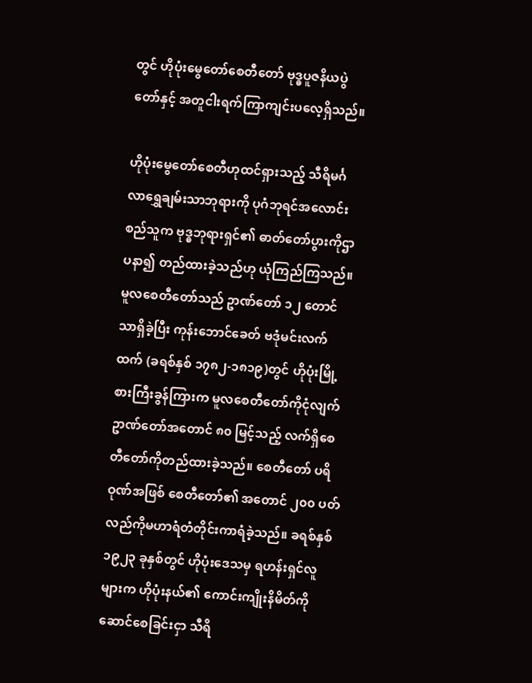တွင် ဟိုပုံးမွေတော်စေတီတော် ဗုဒ္ဓပူဇနိယပွဲတော်နှင့် အတူငါးရက်ကြာကျင်းပလေ့ရှိသည်။

ဟိုပုံးမွေတော်စေတီဟုထင်ရှားသည့် သီရိမင်္ဂလာရွှေချမ်းသာဘုရားကို ပုဂံဘုရင်အလောင်းစည်သူက ဗုဒ္ဓဘုရားရှင်၏ ဓာတ်တော်ပွားကိုဌာပနာ၍ တည်ထားခဲ့သည်ဟု ယုံကြည်ကြသည်။ မူလစေတီတော်သည် ဥာဏ်တော် ၁၂ တောင်သာရှိခဲ့ပြီး ကုန်းဘောင်ခေတ် ဗဒုံမင်းလက်ထက် (ခရစ်နှစ် ၁၇၈၂-၁၈၁၉)တွင် ဟိုပုံးမြို့စားကြီးခွန်ကြားက မူလစေတီတော်ကိုငုံလျက် ဥာဏ်တော်အတောင် ၈၀ မြင့်သည့် လက်ရှိစေတီတော်ကိုတည်ထားခဲ့သည်။ စေတီတော် ပရိဝုဏ်အဖြစ် စေတီတော်၏ အတောင် ၂၀၀ ပတ်လည်ကိုမဟာရံတံတိုင်းကာရံခဲ့သည်။ ခရစ်နှစ် ၁၉၂၃ ခုနှစ်တွင် ဟိုပုံးဒေသမှ ရဟန်းရှင်လူများက ဟိုပုံးနယ်၏ ကောင်းကျိုးနိမိတ်ကိုဆောင်စေခြင်းငှာ သီရိ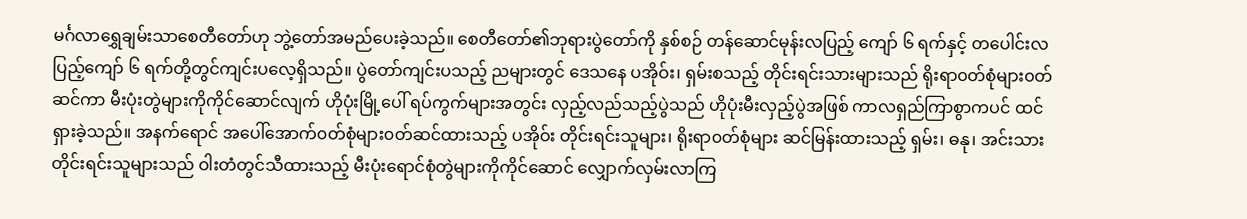မင်္ဂလာရွှေချမ်းသာစေတီတော်ဟု ဘွဲ့တော်အမည်ပေးခဲ့သည်။ စေတီတော်၏ဘုရားပွဲတော်ကို နှစ်စဉ် တန်ဆောင်မုန်းလပြည့် ကျော် ၆ ရက်နှင့် တပေါင်းလပြည့်ကျော် ၆ ရက်တို့တွင်ကျင်းပလေ့ရှိသည်။ ပွဲတော်ကျင်းပသည့် ညများတွင် ဒေသနေ ပအိုဝ်း၊ ရှမ်းစသည့် တိုင်းရင်းသားများသည် ရိုးရာ၀တ်စုံများ၀တ်ဆင်ကာ မီးပုံးတွဲများကိုကိုင်ဆောင်လျက် ဟိုပုံးမြို့ပေါ် ရပ်ကွက်များအတွင်း လှည့်လည်သည့်ပွဲသည် ဟိုပုံးမီးလှည့်ပွဲအဖြစ် ကာလရှည်ကြာစွာကပင် ထင်ရှားခဲ့သည်။ အနက်ရောင် အပေါ်အောက်၀တ်စုံများ၀တ်ဆင်ထားသည့် ပအိုဝ်း တိုင်းရင်းသူများ၊ ရိုးရာ၀တ်စုံများ ဆင်မြန်းထားသည့် ရှမ်း၊ ဓနု၊ အင်းသားတိုင်းရင်းသူများသည် ဝါးတံတွင်သီထားသည့် မီးပုံးရောင်စုံတွဲများကိုကိုင်ဆောင် လျှောက်လှမ်းလာကြ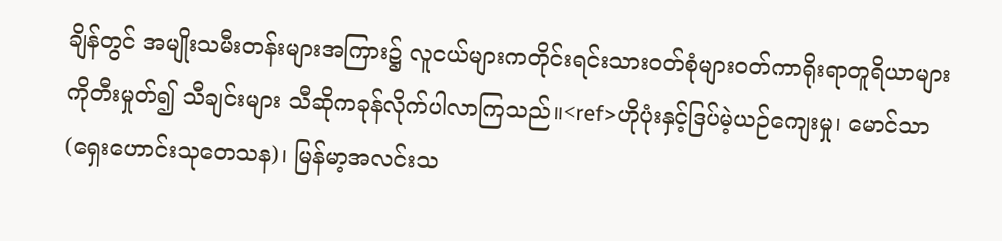ချိန်တွင် အမျိုးသမီးတန်းများအကြား၌ လူငယ်များကတိုင်းရင်းသား၀တ်စုံများဝတ်ကာရိုးရာတူရိယာများကိုတီးမှုတ်၍ သီချင်းများ သီဆိုကခုန်လိုက်ပါလာကြသည်။<ref>ဟိုပုံးနှင့်ဒြပ်မဲ့ယဉ်ကျေးမှု၊ မောင်သာ(ရှေးဟောင်းသုတေသန)၊ မြန်မာ့အလင်းသ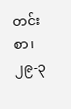တင်းစာ၊ ၂၉-၃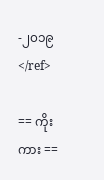-၂၀၁၉</ref>

== ကိုးကား ==